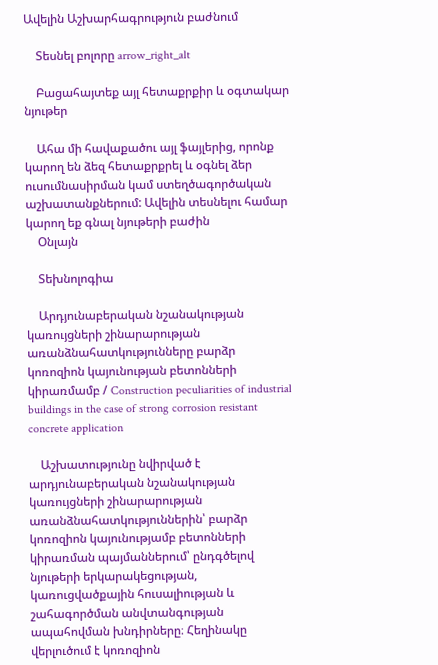Ավելին Աշխարհագրություն բաժնում

    Տեսնել բոլորը arrow_right_alt

    Բացահայտեք այլ հետաքրքիր և օգտակար նյութեր

    Ահա մի հավաքածու այլ ֆայլերից, որոնք կարող են ձեզ հետաքրքրել և օգնել ձեր ուսումնասիրման կամ ստեղծագործական աշխատանքներում: Ավելին տեսնելու համար կարող եք գնալ նյութերի բաժին
    Օնլայն

    Տեխնոլոգիա

    Արդյունաբերական նշանակության կառույցների շինարարության առանձնահատկությունները բարձր կոռոզիոն կայունության բետոնների կիրառմամբ / Construction peculiarities of industrial buildings in the case of strong corrosion resistant concrete application

    Աշխատությունը նվիրված է արդյունաբերական նշանակության կառույցների շինարարության առանձնահատկություններին՝ բարձր կոռոզիոն կայունությամբ բետոնների կիրառման պայմաններում՝ ընդգծելով նյութերի երկարակեցության, կառուցվածքային հուսալիության և շահագործման անվտանգության ապահովման խնդիրները։ Հեղինակը վերլուծում է կոռոզիոն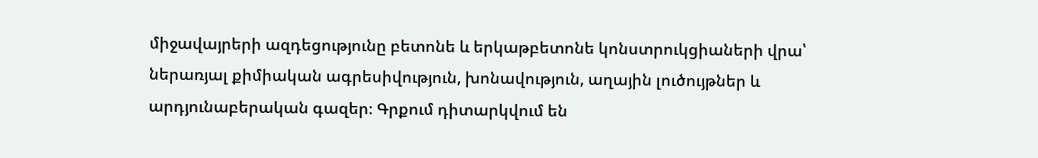միջավայրերի ազդեցությունը բետոնե և երկաթբետոնե կոնստրուկցիաների վրա՝ ներառյալ քիմիական ագրեսիվություն, խոնավություն, աղային լուծույթներ և արդյունաբերական գազեր։ Գրքում դիտարկվում են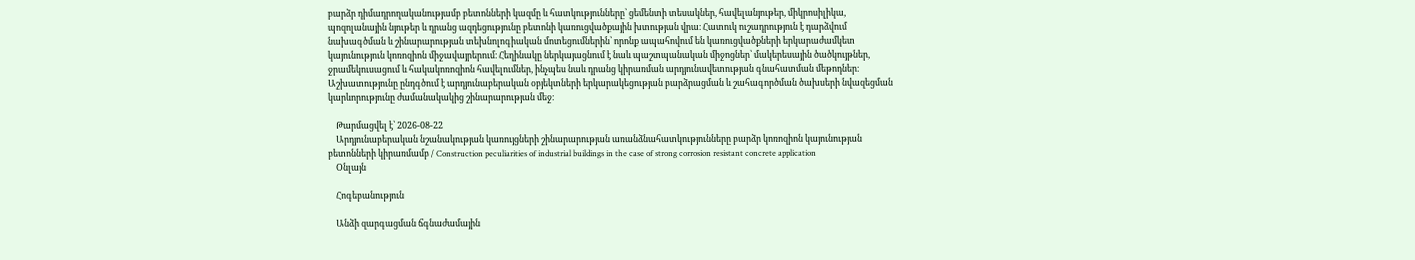բարձր դիմադրողականությամբ բետոնների կազմը և հատկությունները՝ ցեմենտի տեսակներ, հավելանյութեր, միկրոսիլիկա, պոզոլանային նյութեր և դրանց ազդեցությունը բետոնի կառուցվածքային խտության վրա։ Հատուկ ուշադրություն է դարձվում նախագծման և շինարարության տեխնոլոգիական մոտեցումներին՝ որոնք ապահովում են կառուցվածքների երկարաժամկետ կայունություն կոռոզիոն միջավայրերում։ Հեղինակը ներկայացնում է նաև պաշտպանական միջոցներ՝ մակերեսային ծածկույթներ, ջրամեկուսացում և հակակոռոզիոն հավելումներ, ինչպես նաև դրանց կիրառման արդյունավետության գնահատման մեթոդներ։ Աշխատությունը ընդգծում է արդյունաբերական օբյեկտների երկարակեցության բարձրացման և շահագործման ծախսերի նվազեցման կարևորությունը ժամանակակից շինարարության մեջ։

    Թարմացվել է՝ 2026-08-22
    Արդյունաբերական նշանակության կառույցների շինարարության առանձնահատկությունները բարձր կոռոզիոն կայունության բետոնների կիրառմամբ / Construction peculiarities of industrial buildings in the case of strong corrosion resistant concrete application
    Օնլայն

    Հոգեբանություն

    Անձի զարգացման ճգնաժամային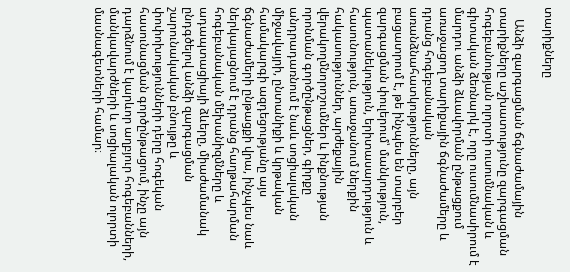տարիքները

    Անձի զարգացման ճգնաժամային տարիքները աշխատությունը զարգացման հոգեբանության ոլորտի ուսումնական և գիտական ձեռնարկ է, որը ուսումնասիրում է մարդու անձի ձևավորման ընթացքում առաջացող տարիքային ճգնաժամերը և դրանց հոգեբանական առանձնահատկությունները, այն բացատրում է, թե ինչպես են տարբեր զարգացման փուլերում՝ մանկություն, պատանեկություն, երիտասարդություն և հասունություն, առաջանում ներքին հակասություններ, արժեքային վերակողմնորոշումներ և ինքնության որոնման գործընթացներ, գիրքը անդրադառնում է նաև սոցիալական միջավայրի, ընտանիքի և կրթական համակարգի ազդեցությանը այս ճգնաժամերի ընթացքի վրա, ինչպես նաև ներկայացնում է դրանց հաղթահարման հոգեբանական մեխանիզմները և ադապտացիայի ձևերը, միաժամանակ ընդգծելով անձի զարգացման շարունակական բնույթը և փոփոխությունների դերը հոգեկան հասունացման գործընթացում, ինչը այն դարձնում է կարևոր աղբյուր հոգեբանների, մանկավարժների և սոցիալական ոլորտի մասնագետների համար։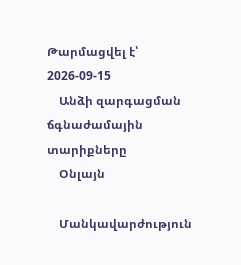Թարմացվել է՝ 2026-09-15
    Անձի զարգացման ճգնաժամային տարիքները
    Օնլայն

    Մանկավարժություն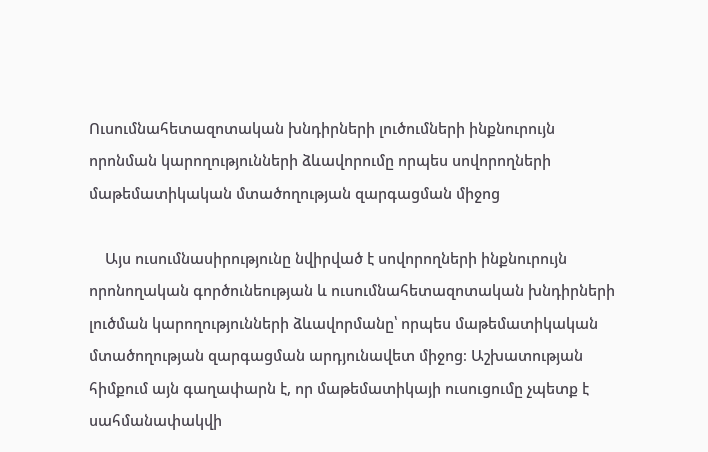Ուսումնահետազոտական խնդիրների լուծումների ինքնուրույն որոնման կարողությունների ձևավորումը որպես սովորողների մաթեմատիկական մտածողության զարգացման միջոց

    Այս ուսումնասիրությունը նվիրված է սովորողների ինքնուրույն որոնողական գործունեության և ուսումնահետազոտական խնդիրների լուծման կարողությունների ձևավորմանը՝ որպես մաթեմատիկական մտածողության զարգացման արդյունավետ միջոց։ Աշխատության հիմքում այն գաղափարն է, որ մաթեմատիկայի ուսուցումը չպետք է սահմանափակվի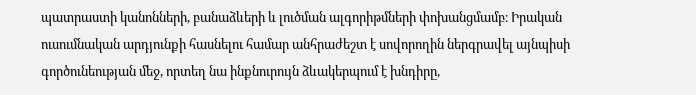պատրաստի կանոնների, բանաձևերի և լուծման ալգորիթմների փոխանցմամբ։ Իրական ուսումնական արդյունքի հասնելու համար անհրաժեշտ է սովորողին ներգրավել այնպիսի գործունեության մեջ, որտեղ նա ինքնուրույն ձևակերպում է խնդիրը,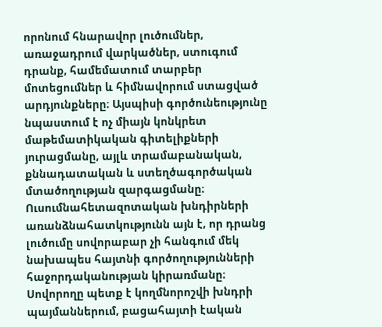որոնում հնարավոր լուծումներ, առաջադրում վարկածներ, ստուգում դրանք, համեմատում տարբեր մոտեցումներ և հիմնավորում ստացված արդյունքները։ Այսպիսի գործունեությունը նպաստում է ոչ միայն կոնկրետ մաթեմատիկական գիտելիքների յուրացմանը, այլև տրամաբանական, քննադատական և ստեղծագործական մտածողության զարգացմանը։ Ուսումնահետազոտական խնդիրների առանձնահատկությունն այն է, որ դրանց լուծումը սովորաբար չի հանգում մեկ նախապես հայտնի գործողությունների հաջորդականության կիրառմանը։ Սովորողը պետք է կողմնորոշվի խնդրի պայմաններում, բացահայտի էական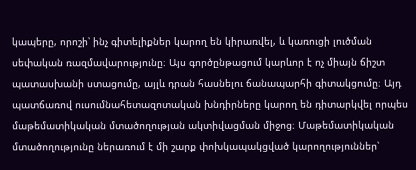կապերը, որոշի՝ ինչ գիտելիքներ կարող են կիրառվել, և կառուցի լուծման սեփական ռազմավարությունը։ Այս գործընթացում կարևոր է ոչ միայն ճիշտ պատասխանի ստացումը, այլև դրան հասնելու ճանապարհի գիտակցումը։ Այդ պատճառով ուսումնահետազոտական խնդիրները կարող են դիտարկվել որպես մաթեմատիկական մտածողության ակտիվացման միջոց։ Մաթեմատիկական մտածողությունը ներառում է մի շարք փոխկապակցված կարողություններ՝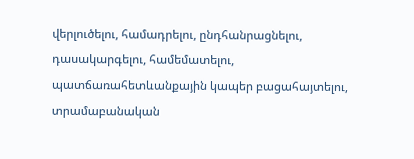վերլուծելու, համադրելու, ընդհանրացնելու, դասակարգելու, համեմատելու, պատճառահետևանքային կապեր բացահայտելու, տրամաբանական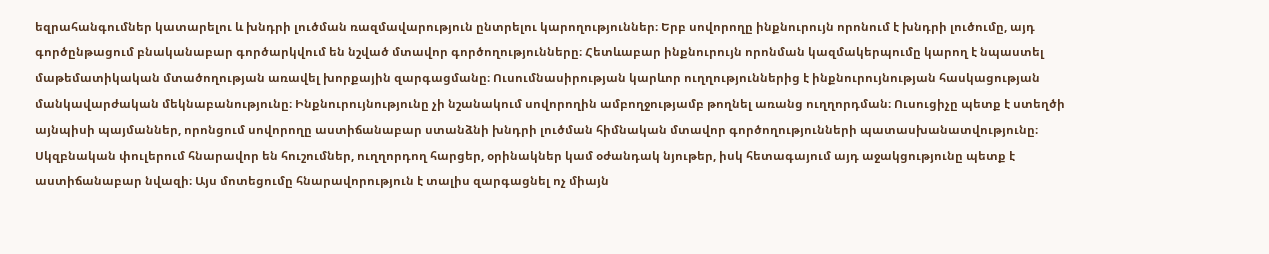եզրահանգումներ կատարելու և խնդրի լուծման ռազմավարություն ընտրելու կարողություններ։ Երբ սովորողը ինքնուրույն որոնում է խնդրի լուծումը, այդ գործընթացում բնականաբար գործարկվում են նշված մտավոր գործողությունները։ Հետևաբար ինքնուրույն որոնման կազմակերպումը կարող է նպաստել մաթեմատիկական մտածողության առավել խորքային զարգացմանը։ Ուսումնասիրության կարևոր ուղղություններից է ինքնուրույնության հասկացության մանկավարժական մեկնաբանությունը։ Ինքնուրույնությունը չի նշանակում սովորողին ամբողջությամբ թողնել առանց ուղղորդման։ Ուսուցիչը պետք է ստեղծի այնպիսի պայմաններ, որոնցում սովորողը աստիճանաբար ստանձնի խնդրի լուծման հիմնական մտավոր գործողությունների պատասխանատվությունը։ Սկզբնական փուլերում հնարավոր են հուշումներ, ուղղորդող հարցեր, օրինակներ կամ օժանդակ նյութեր, իսկ հետագայում այդ աջակցությունը պետք է աստիճանաբար նվազի։ Այս մոտեցումը հնարավորություն է տալիս զարգացնել ոչ միայն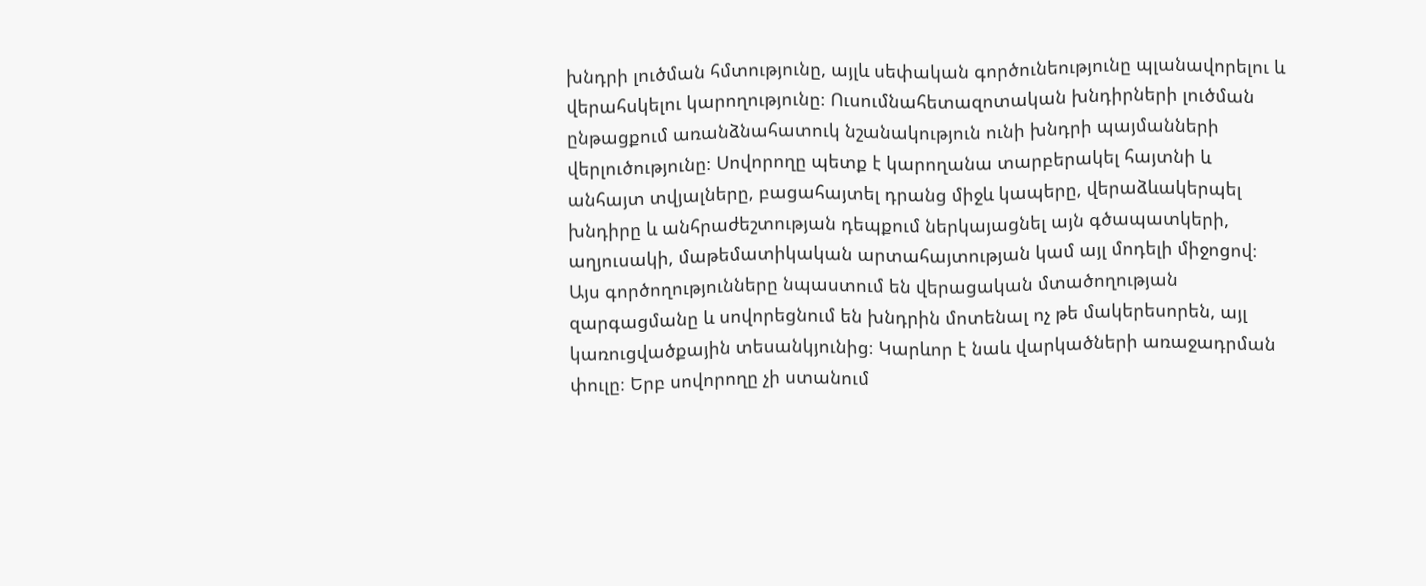խնդրի լուծման հմտությունը, այլև սեփական գործունեությունը պլանավորելու և վերահսկելու կարողությունը։ Ուսումնահետազոտական խնդիրների լուծման ընթացքում առանձնահատուկ նշանակություն ունի խնդրի պայմանների վերլուծությունը։ Սովորողը պետք է կարողանա տարբերակել հայտնի և անհայտ տվյալները, բացահայտել դրանց միջև կապերը, վերաձևակերպել խնդիրը և անհրաժեշտության դեպքում ներկայացնել այն գծապատկերի, աղյուսակի, մաթեմատիկական արտահայտության կամ այլ մոդելի միջոցով։ Այս գործողությունները նպաստում են վերացական մտածողության զարգացմանը և սովորեցնում են խնդրին մոտենալ ոչ թե մակերեսորեն, այլ կառուցվածքային տեսանկյունից։ Կարևոր է նաև վարկածների առաջադրման փուլը։ Երբ սովորողը չի ստանում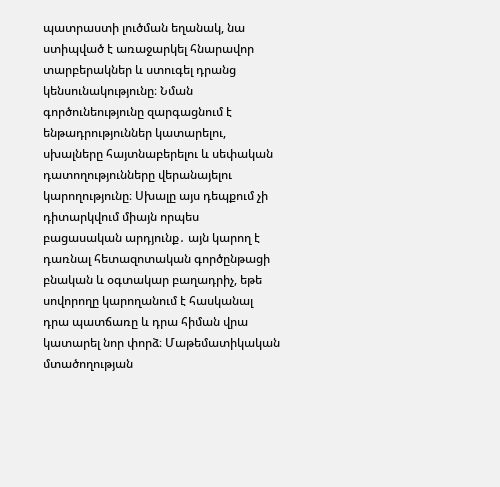պատրաստի լուծման եղանակ, նա ստիպված է առաջարկել հնարավոր տարբերակներ և ստուգել դրանց կենսունակությունը։ Նման գործունեությունը զարգացնում է ենթադրություններ կատարելու, սխալները հայտնաբերելու և սեփական դատողությունները վերանայելու կարողությունը։ Սխալը այս դեպքում չի դիտարկվում միայն որպես բացասական արդյունք․ այն կարող է դառնալ հետազոտական գործընթացի բնական և օգտակար բաղադրիչ, եթե սովորողը կարողանում է հասկանալ դրա պատճառը և դրա հիման վրա կատարել նոր փորձ։ Մաթեմատիկական մտածողության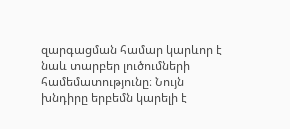զարգացման համար կարևոր է նաև տարբեր լուծումների համեմատությունը։ Նույն խնդիրը երբեմն կարելի է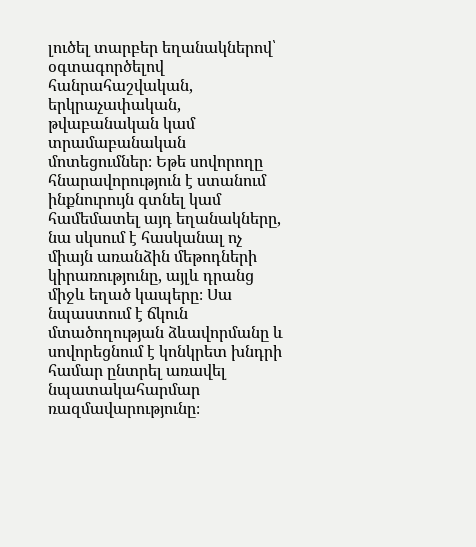լուծել տարբեր եղանակներով՝ օգտագործելով հանրահաշվական, երկրաչափական, թվաբանական կամ տրամաբանական մոտեցումներ։ Եթե սովորողը հնարավորություն է ստանում ինքնուրույն գտնել կամ համեմատել այդ եղանակները, նա սկսում է հասկանալ ոչ միայն առանձին մեթոդների կիրառությունը, այլև դրանց միջև եղած կապերը։ Սա նպաստում է ճկուն մտածողության ձևավորմանը և սովորեցնում է կոնկրետ խնդրի համար ընտրել առավել նպատակահարմար ռազմավարությունը։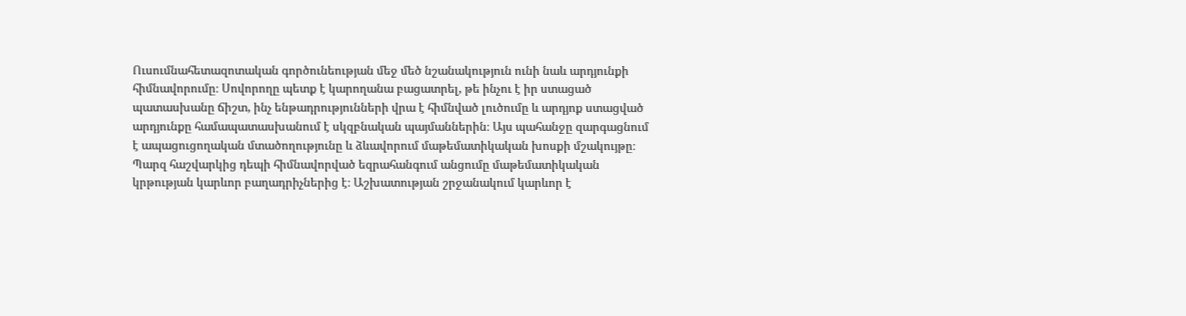Ուսումնահետազոտական գործունեության մեջ մեծ նշանակություն ունի նաև արդյունքի հիմնավորումը։ Սովորողը պետք է կարողանա բացատրել, թե ինչու է իր ստացած պատասխանը ճիշտ, ինչ ենթադրությունների վրա է հիմնված լուծումը և արդյոք ստացված արդյունքը համապատասխանում է սկզբնական պայմաններին։ Այս պահանջը զարգացնում է ապացուցողական մտածողությունը և ձևավորում մաթեմատիկական խոսքի մշակույթը։ Պարզ հաշվարկից դեպի հիմնավորված եզրահանգում անցումը մաթեմատիկական կրթության կարևոր բաղադրիչներից է։ Աշխատության շրջանակում կարևոր է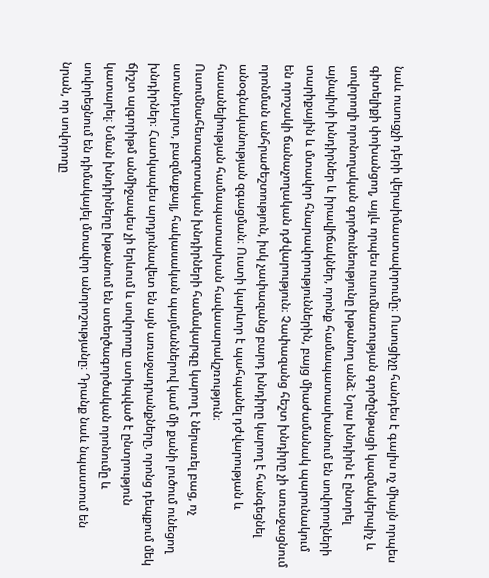նաև ուսուցչի դերի վերաիմաստավորումը։ Ուսուցիչը հանդես է գալիս ոչ միայն որպես գիտելիքի փոխանցող, այլև որպես ուսումնառության գործընթացի կազմակերպիչ և սովորողի որոնողական գործունեությունը խթանող անձ։ Նրա խնդիրն է ընտրել այնպիսի խնդիրներ և իրավիճակներ, որոնք համապատասխանում են սովորողների տարիքային և մտավոր հնարավորություններին, բայց միաժամանակ պարունակում են որոշակի ճանաչողական դժվարություն։ Չափազանց հեշտ խնդիրը չի առաջացնում որոնման անհրաժեշտություն, իսկ չափազանց բարդ խնդիրը կարող է հանգեցնել անօգնականության զգացման։ Ուստի կարևոր է պահպանել դժվարության և հասանելիության համապատասխան հավասարակշռություն։ Ուսումնահետազոտական խնդիրների համակարգը կարող է ներառել բաց, ոչ ստանդարտ, բազմաքայլ, հակասական պայմաններով կամ մի քանի լուծում ունեցող խնդիրներ։ Հատկապես արդյունավետ են այն առաջադրանքները, որոնց դեպքում մեկ ճիշտ ալգորիթմ անմիջապես չի երևում և սովորողը ստիպված է ընտրություն կատարել։ Նման խնդիրները խթանում են ստեղծագործական որոնումը և սովորեցնում են դիմակայել մտավոր անորոշությանը։ Դրանք նաև նպաստում են նրան, որ սովորողը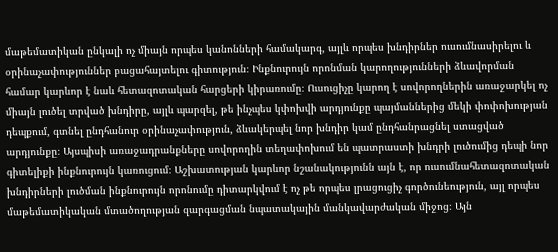մաթեմատիկան ընկալի ոչ միայն որպես կանոնների համակարգ, այլև որպես խնդիրներ ուսումնասիրելու և օրինաչափություններ բացահայտելու գիտություն։ Ինքնուրույն որոնման կարողությունների ձևավորման համար կարևոր է նաև հետազոտական հարցերի կիրառումը։ Ուսուցիչը կարող է սովորողներին առաջարկել ոչ միայն լուծել տրված խնդիրը, այլև պարզել, թե ինչպես կփոխվի արդյունքը պայմաններից մեկի փոփոխության դեպքում, գտնել ընդհանուր օրինաչափություն, ձևակերպել նոր խնդիր կամ ընդհանրացնել ստացված արդյունքը։ Այսպիսի առաջադրանքները սովորողին տեղափոխում են պատրաստի խնդրի լուծումից դեպի նոր գիտելիքի ինքնուրույն կառուցում։ Աշխատության կարևոր նշանակությունն այն է, որ ուսումնահետազոտական խնդիրների լուծման ինքնուրույն որոնումը դիտարկվում է ոչ թե որպես լրացուցիչ գործունեություն, այլ որպես մաթեմատիկական մտածողության զարգացման նպատակային մանկավարժական միջոց։ Այն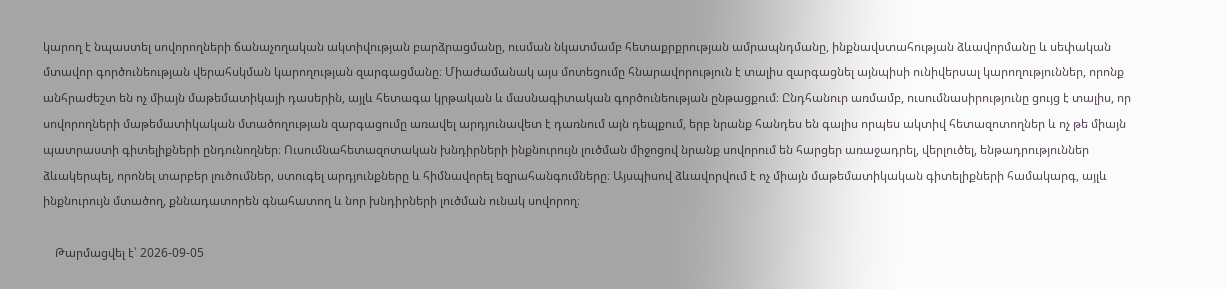կարող է նպաստել սովորողների ճանաչողական ակտիվության բարձրացմանը, ուսման նկատմամբ հետաքրքրության ամրապնդմանը, ինքնավստահության ձևավորմանը և սեփական մտավոր գործունեության վերահսկման կարողության զարգացմանը։ Միաժամանակ այս մոտեցումը հնարավորություն է տալիս զարգացնել այնպիսի ունիվերսալ կարողություններ, որոնք անհրաժեշտ են ոչ միայն մաթեմատիկայի դասերին, այլև հետագա կրթական և մասնագիտական գործունեության ընթացքում։ Ընդհանուր առմամբ, ուսումնասիրությունը ցույց է տալիս, որ սովորողների մաթեմատիկական մտածողության զարգացումը առավել արդյունավետ է դառնում այն դեպքում, երբ նրանք հանդես են գալիս որպես ակտիվ հետազոտողներ և ոչ թե միայն պատրաստի գիտելիքների ընդունողներ։ Ուսումնահետազոտական խնդիրների ինքնուրույն լուծման միջոցով նրանք սովորում են հարցեր առաջադրել, վերլուծել, ենթադրություններ ձևակերպել, որոնել տարբեր լուծումներ, ստուգել արդյունքները և հիմնավորել եզրահանգումները։ Այսպիսով ձևավորվում է ոչ միայն մաթեմատիկական գիտելիքների համակարգ, այլև ինքնուրույն մտածող, քննադատորեն գնահատող և նոր խնդիրների լուծման ունակ սովորող։

    Թարմացվել է՝ 2026-09-05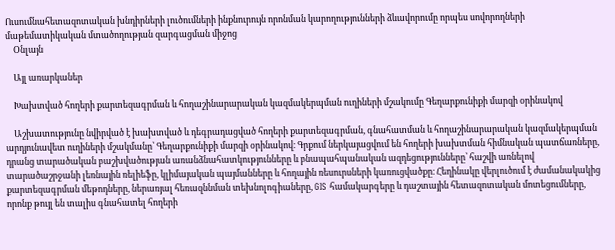Ուսումնահետազոտական խնդիրների լուծումների ինքնուրույն որոնման կարողությունների ձևավորումը որպես սովորողների մաթեմատիկական մտածողության զարգացման միջոց
    Օնլայն

    Այլ առարկաներ

    Խախտված հողերի քարտեզագրման և հողաշինարարական կազմակերպման ուղիների մշակումը Գեղարքունիքի մարզի օրինակով

    Աշխատությունը նվիրված է խախտված և դեգրադացված հողերի քարտեզագրման, գնահատման և հողաշինարարական կազմակերպման արդյունավետ ուղիների մշակմանը՝ Գեղարքունիքի մարզի օրինակով։ Գրքում ներկայացվում են հողերի խախտման հիմնական պատճառները, դրանց տարածական բաշխվածության առանձնահատկությունները և բնապահպանական ազդեցությունները՝ հաշվի առնելով տարածաշրջանի լեռնային ռելիեֆը, կլիմայական պայմանները և հողային ռեսուրսների կառուցվածքը։ Հեղինակը վերլուծում է ժամանակակից քարտեզագրման մեթոդները, ներառյալ հեռազննման տեխնոլոգիաները, GIS համակարգերը և դաշտային հետազոտական մոտեցումները, որոնք թույլ են տալիս գնահատել հողերի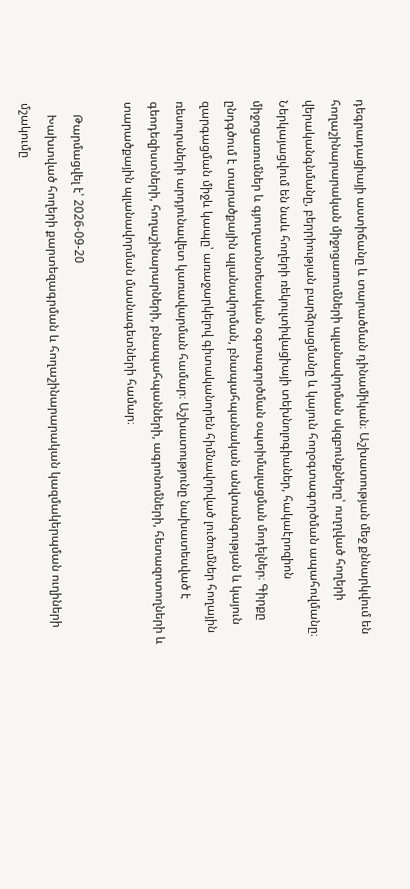դեգրադացիայի աստիճանը և տարածման դինամիկան։ Աշխատության մեջ քննարկվում են հողաշինարարական միջոցառումների պլանավորման սկզբունքները՝ ուղղված հողերի վերականգնմանը, բերրիության բարձրացմանը և կայուն հողօգտագործման ապահովմանը։ Ներկայացվում են նաև հողերի ռեկուլտիվացիայի տեխնոլոգիաներ, հակաէրոզիոն միջոցառումներ և գյուղատնտեսական օգտագործման օպտիմալացման մոդելներ։ Գիրքը ընդգծում է տարածքային պլանավորման, բնապահպանական անվտանգության և կայուն զարգացման միջև կապը՝ առաջարկելով գիտականորեն հիմնավորված լուծումներ հողային ռեսուրսների արդյունավետ կառավարման համար։ Աշխատությունը նախատեսված է գեոդեզիստների, հողաշինարարների, բնապահպանների, ագրոնոմների, հետազոտողների և տարածքային պլանավորման մասնագետների համար։

    Թարմացվել է՝ 2026-09-20
    Խախտված հողերի քարտեզագրման և հողաշինարարական կազմակերպման ուղիների մշակումը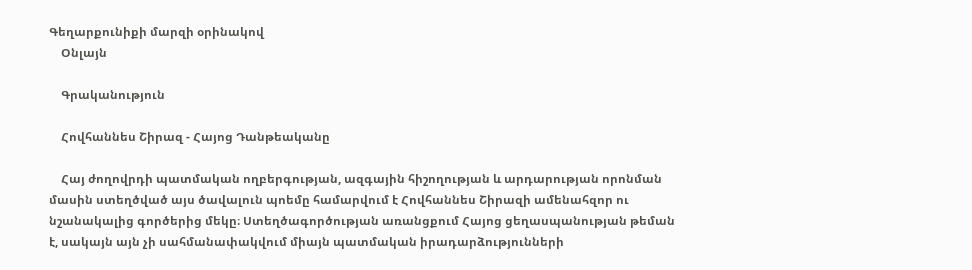Գեղարքունիքի մարզի օրինակով
    Օնլայն

    Գրականություն

    Հովհաննես Շիրազ - Հայոց Դանթեականը

    Հայ ժողովրդի պատմական ողբերգության, ազգային հիշողության և արդարության որոնման մասին ստեղծված այս ծավալուն պոեմը համարվում է Հովհաննես Շիրազի ամենահզոր ու նշանակալից գործերից մեկը։ Ստեղծագործության առանցքում Հայոց ցեղասպանության թեման է, սակայն այն չի սահմանափակվում միայն պատմական իրադարձությունների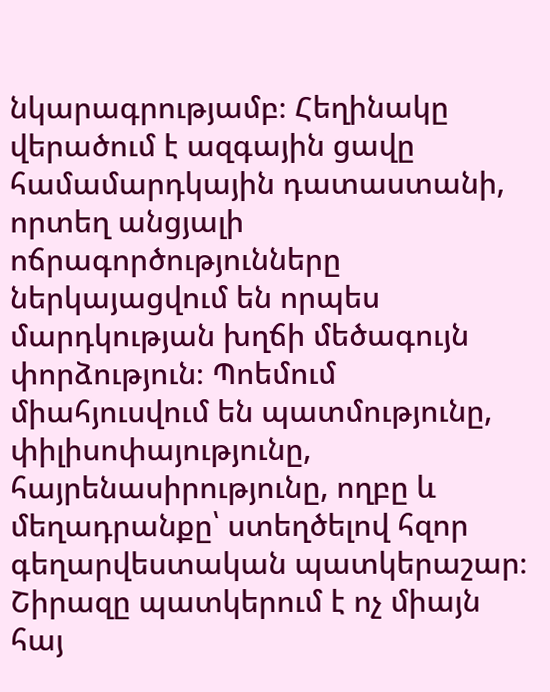նկարագրությամբ։ Հեղինակը վերածում է ազգային ցավը համամարդկային դատաստանի, որտեղ անցյալի ոճրագործությունները ներկայացվում են որպես մարդկության խղճի մեծագույն փորձություն։ Պոեմում միահյուսվում են պատմությունը, փիլիսոփայությունը, հայրենասիրությունը, ողբը և մեղադրանքը՝ ստեղծելով հզոր գեղարվեստական պատկերաշար։ Շիրազը պատկերում է ոչ միայն հայ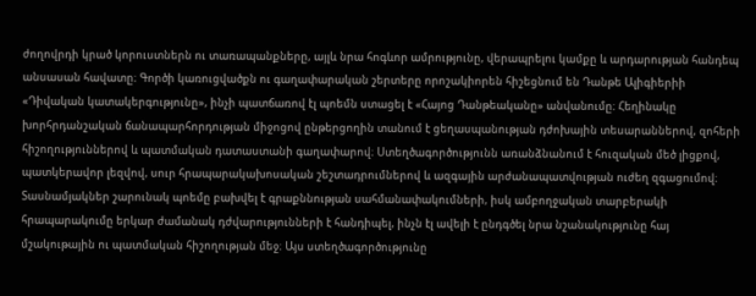ժողովրդի կրած կորուստներն ու տառապանքները, այլև նրա հոգևոր ամրությունը, վերապրելու կամքը և արդարության հանդեպ անսասան հավատը։ Գործի կառուցվածքն ու գաղափարական շերտերը որոշակիորեն հիշեցնում են Դանթե Ալիգիերիի «Դիվական կատակերգությունը», ինչի պատճառով էլ պոեմն ստացել է «Հայոց Դանթեականը» անվանումը։ Հեղինակը խորհրդանշական ճանապարհորդության միջոցով ընթերցողին տանում է ցեղասպանության դժոխային տեսարաններով, զոհերի հիշողություններով և պատմական դատաստանի գաղափարով։ Ստեղծագործությունն առանձնանում է հուզական մեծ լիցքով, պատկերավոր լեզվով, սուր հրապարակախոսական շեշտադրումներով և ազգային արժանապատվության ուժեղ զգացումով։ Տասնամյակներ շարունակ պոեմը բախվել է գրաքննության սահմանափակումների, իսկ ամբողջական տարբերակի հրապարակումը երկար ժամանակ դժվարությունների է հանդիպել, ինչն էլ ավելի է ընդգծել նրա նշանակությունը հայ մշակութային ու պատմական հիշողության մեջ։ Այս ստեղծագործությունը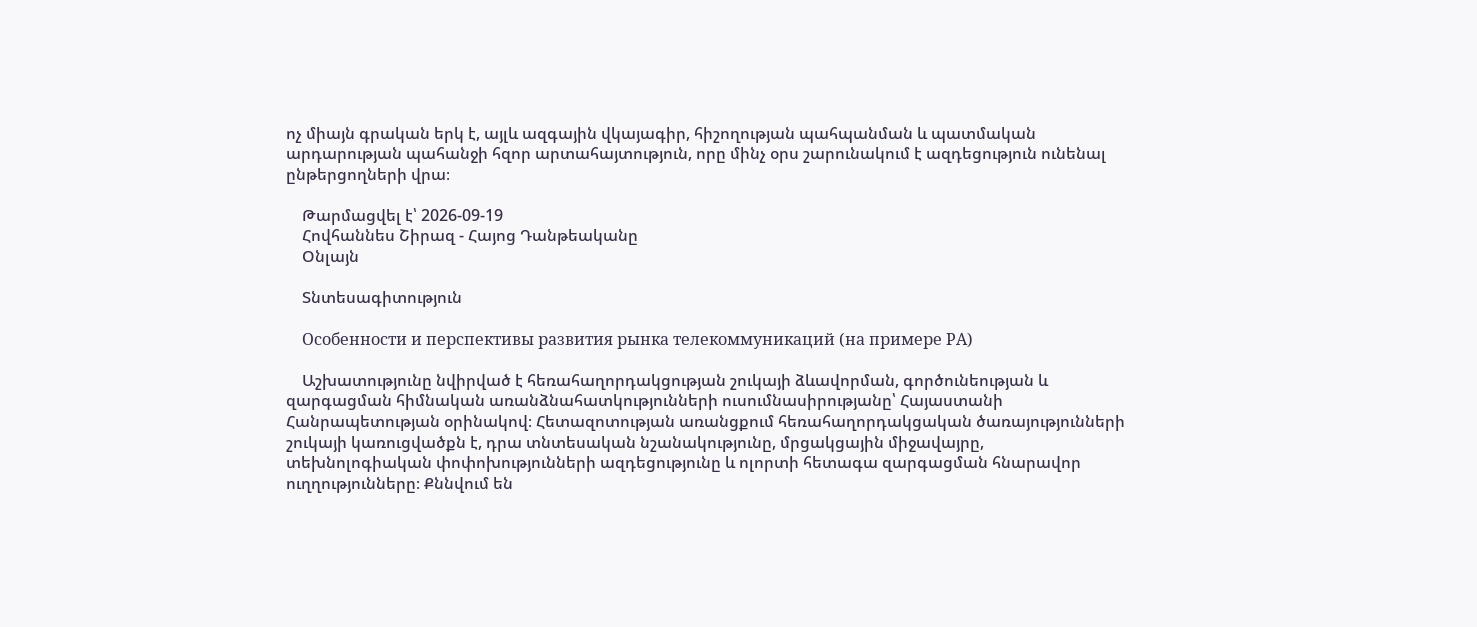ոչ միայն գրական երկ է, այլև ազգային վկայագիր, հիշողության պահպանման և պատմական արդարության պահանջի հզոր արտահայտություն, որը մինչ օրս շարունակում է ազդեցություն ունենալ ընթերցողների վրա։

    Թարմացվել է՝ 2026-09-19
    Հովհաննես Շիրազ - Հայոց Դանթեականը
    Օնլայն

    Տնտեսագիտություն

    Особенности и перспективы развития рынка телекоммуникаций (на примере PA)

    Աշխատությունը նվիրված է հեռահաղորդակցության շուկայի ձևավորման, գործունեության և զարգացման հիմնական առանձնահատկությունների ուսումնասիրությանը՝ Հայաստանի Հանրապետության օրինակով։ Հետազոտության առանցքում հեռահաղորդակցական ծառայությունների շուկայի կառուցվածքն է, դրա տնտեսական նշանակությունը, մրցակցային միջավայրը, տեխնոլոգիական փոփոխությունների ազդեցությունը և ոլորտի հետագա զարգացման հնարավոր ուղղությունները։ Քննվում են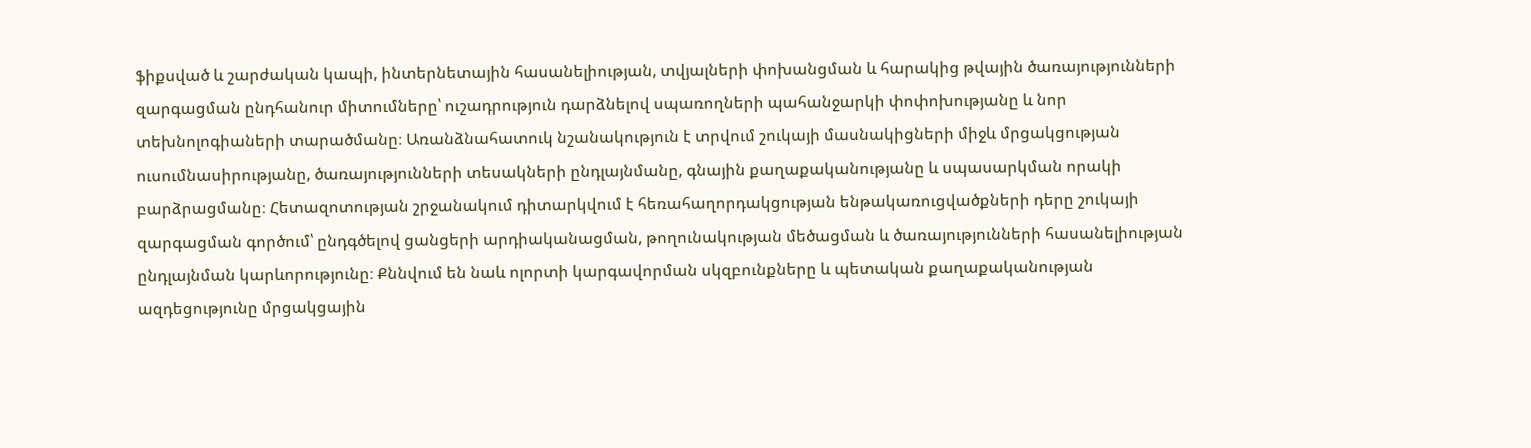ֆիքսված և շարժական կապի, ինտերնետային հասանելիության, տվյալների փոխանցման և հարակից թվային ծառայությունների զարգացման ընդհանուր միտումները՝ ուշադրություն դարձնելով սպառողների պահանջարկի փոփոխությանը և նոր տեխնոլոգիաների տարածմանը։ Առանձնահատուկ նշանակություն է տրվում շուկայի մասնակիցների միջև մրցակցության ուսումնասիրությանը, ծառայությունների տեսակների ընդլայնմանը, գնային քաղաքականությանը և սպասարկման որակի բարձրացմանը։ Հետազոտության շրջանակում դիտարկվում է հեռահաղորդակցության ենթակառուցվածքների դերը շուկայի զարգացման գործում՝ ընդգծելով ցանցերի արդիականացման, թողունակության մեծացման և ծառայությունների հասանելիության ընդլայնման կարևորությունը։ Քննվում են նաև ոլորտի կարգավորման սկզբունքները և պետական քաղաքականության ազդեցությունը մրցակցային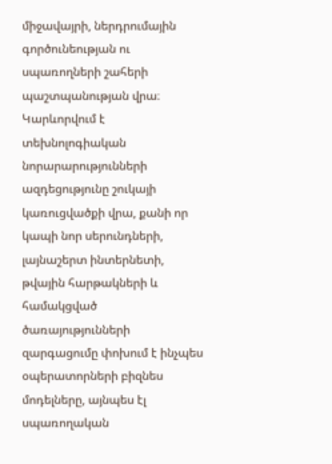միջավայրի, ներդրումային գործունեության ու սպառողների շահերի պաշտպանության վրա։ Կարևորվում է տեխնոլոգիական նորարարությունների ազդեցությունը շուկայի կառուցվածքի վրա, քանի որ կապի նոր սերունդների, լայնաշերտ ինտերնետի, թվային հարթակների և համակցված ծառայությունների զարգացումը փոխում է ինչպես օպերատորների բիզնես մոդելները, այնպես էլ սպառողական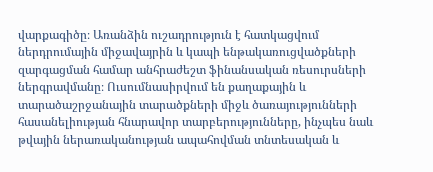վարքագիծը։ Առանձին ուշադրություն է հատկացվում ներդրումային միջավայրին և կապի ենթակառուցվածքների զարգացման համար անհրաժեշտ ֆինանսական ռեսուրսների ներգրավմանը։ Ուսումնասիրվում են քաղաքային և տարածաշրջանային տարածքների միջև ծառայությունների հասանելիության հնարավոր տարբերությունները, ինչպես նաև թվային ներառականության ապահովման տնտեսական և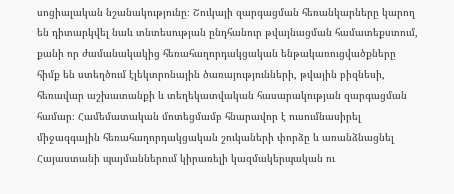սոցիալական նշանակությունը։ Շուկայի զարգացման հեռանկարները կարող են դիտարկվել նաև տնտեսության ընդհանուր թվայնացման համատեքստում, քանի որ ժամանակակից հեռահաղորդակցական ենթակառուցվածքները հիմք են ստեղծում էլեկտրոնային ծառայությունների, թվային բիզնեսի, հեռավար աշխատանքի և տեղեկատվական հասարակության զարգացման համար։ Համեմատական մոտեցմամբ հնարավոր է ուսումնասիրել միջազգային հեռահաղորդակցական շուկաների փորձը և առանձնացնել Հայաստանի պայմաններում կիրառելի կազմակերպական ու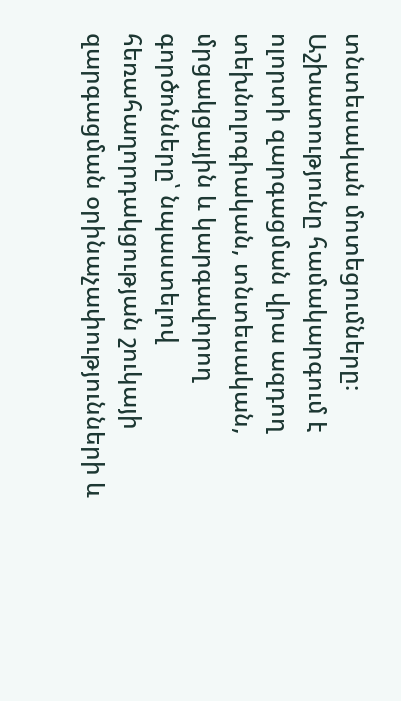տնտեսական մոտեցումները։ Աշխատությունը համակարգում է ոլորտի զարգացման վրա ազդող տեխնոլոգիական, տնտեսական, մրցակցային և կարգավորող գործոնները՝ նպաստելով հեռահաղորդակցության շուկայի զարգացման օրինաչափությունների և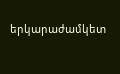երկարաժամկետ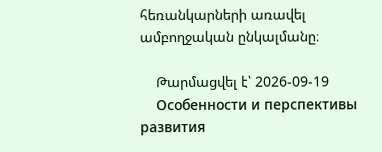հեռանկարների առավել ամբողջական ընկալմանը։

    Թարմացվել է՝ 2026-09-19
    Особенности и перспективы развития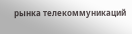рынка телекоммуникаций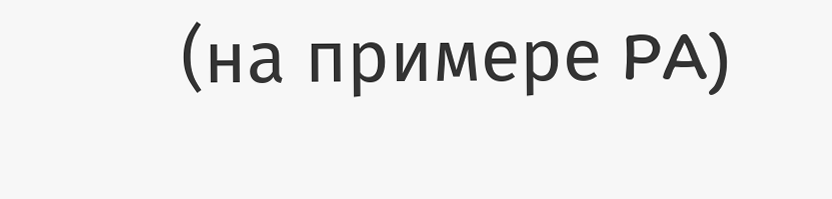(на примере PA)